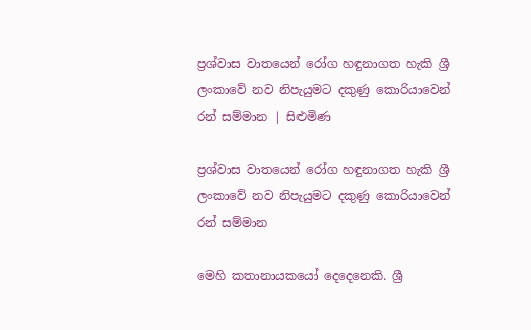ප්‍රශ්වාස වාතයෙන් රෝග හඳුනාගත හැකි ශ්‍රී ලංකාවේ නව නිපැයුමට දකුණු කොරියාවෙන් රන් සම්මාන | සිළුමිණ

ප්‍රශ්වාස වාතයෙන් රෝග හඳුනාගත හැකි ශ්‍රී ලංකාවේ නව නිපැයුමට දකුණු කොරියාවෙන් රන් සම්මාන

මෙහි කතානායකයෝ දෙදෙනෙකි. ශ්‍රී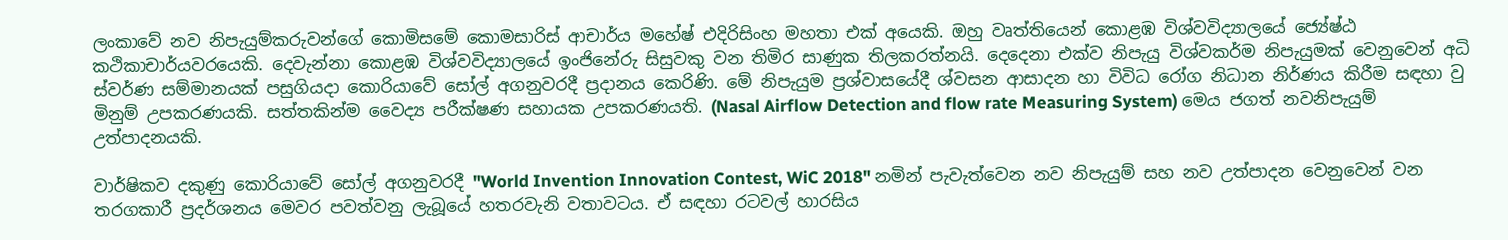ලංකාවේ නව නිපැයුම්කරුවන්ගේ කොමිසමේ කොමසාරිස් ආචාර්ය මහේෂ් එදිරිසිංහ මහතා එක් අයෙකි. ඔහු වෘත්තියෙන් කොළඹ විශ්වවිද්‍යාලයේ ජ්‍යේෂ්ඨ කථිකාචාර්යවරයෙකි. දෙවැන්නා කොළඹ විශ්වවිද්‍යාලයේ ඉංජිනේරු සිසුවකු වන තිමිර සාණුක තිලකරත්නයි. දෙදෙනා එක්ව නිපැයු විශ්වකර්ම නිපැයුමක් වෙනුවෙන් අධි ස්වර්ණ සම්මානයක් පසුගියදා කොරියාවේ සෝල් අගනුවරදී ප්‍රදානය කෙරිණි. මේ නිපැයුම ප්‍රශ්වාසයේදී ශ්වසන ආසාදන හා විවිධ රෝග නිධාන නිර්ණය කිරීම සඳහා වු මිනුම් උපකරණයකි. සත්තකින්ම වෛද්‍ය පරීක්ෂණ සහායක උපකරණයති. (Nasal Airflow Detection and flow rate Measuring System) මෙය ජගත් නවනිපැයුම් උත්පාදනයකි.

වාර්ෂිකව දකුණු කොරියාවේ සෝල් අගනුවරදී "World Invention Innovation Contest, WiC 2018" නමින් පැවැත්වෙන නව නිපැයුම් සහ නව උත්පාදන වෙනුවෙන් වන තරගකාරී ප්‍රදර්ශනය මෙවර පවත්වනු ලැබූයේ හතරවැනි වතාවටය. ඒ සඳහා රටවල් හාරසිය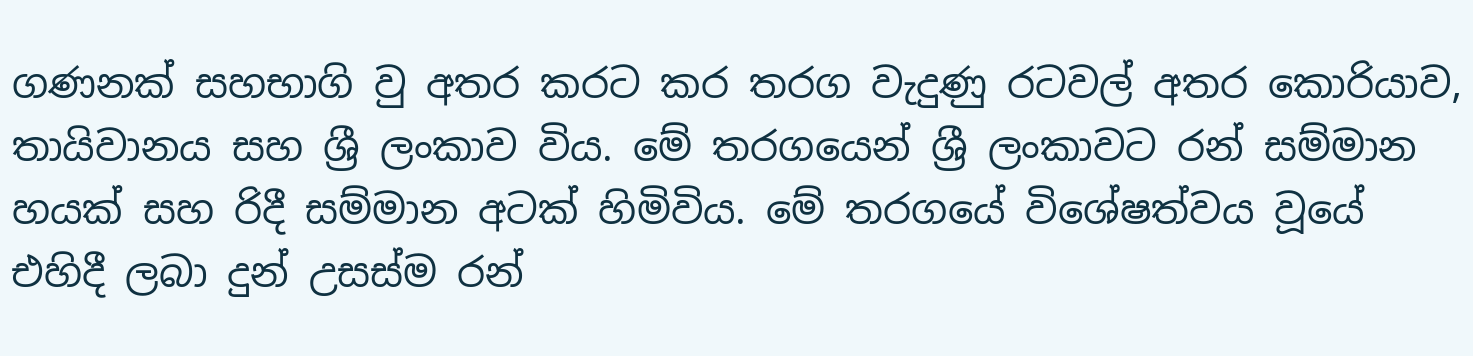ගණනක් සහභාගි වු අතර කරට කර තරග වැදුණු රටවල් අතර කොරියාව, තායිවානය සහ ශ්‍රී ලංකාව විය. මේ තරගයෙන් ශ්‍රී ලංකාවට රන් සම්මාන හයක් සහ රිදී සම්මාන අටක් හිමිවිය. මේ තරගයේ විශේෂත්වය වූයේ එහිදී ලබා දුන් උසස්ම රන්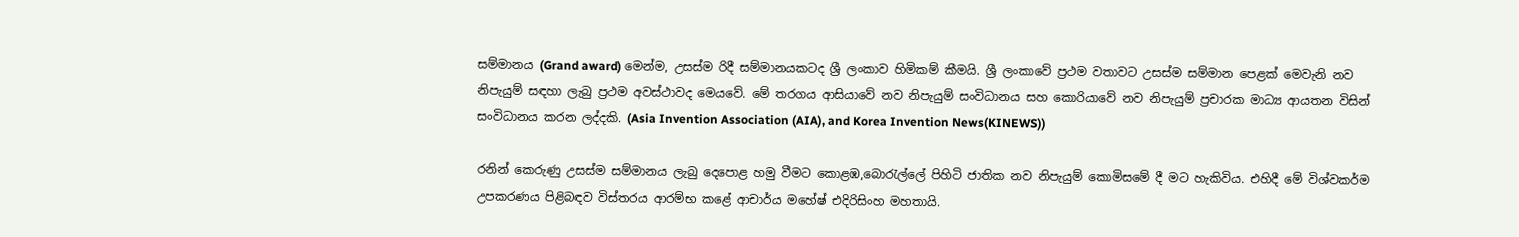සම්මානය (Grand award) මෙන්ම, උසස්ම රිදී සම්මානයකටද ශ්‍රී ලංකාව හිමිකම් කීමයි. ශ්‍රී ලංකාවේ ප්‍රථම වතාවට උසස්ම සම්මාන පෙළක් මෙවැනි නව නිපැයුම් සඳහා ලැබු ප්‍රථම අවස්ථාවද මෙයවේ. මේ තරගය ආසියාවේ නව නිපැයුම් සංවිධානය සහ කොරියාවේ නව නිපැයුම් ප්‍රචාරක මාධ්‍ය ආයතන විසින් සංවිධානය කරන ලද්දකි. (Asia Invention Association (AIA), and Korea Invention News(KINEWS))

රනින් කෙරුණු උසස්ම සම්මානය ලැබු‍ දෙපොළ හමු වීමට කොළඹ,බොරැල්ලේ පිහිටි ජාතික නව නිපැයුම් කොමිසමේ දී මට හැකිවිය. එහිදී මේ විශ්වකර්ම උපකරණය පිළිබඳව විස්තරය ආරම්භ කළේ ආචාර්ය මහේෂ් එදිරිසිංහ මහතායි.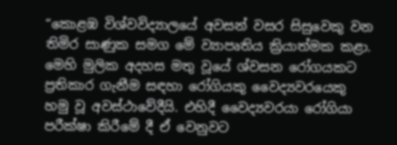“කොළඹ විශ්වවිද්‍යාලයේ අවසන් වසර සිසුවෙකු වන තිමිර සාණුක සමග මේ ව්‍යාපෘතිය ක්‍රියාත්මක කළා. මෙහි මුලික අදහස මතු වූයේ ශ්වසන රෝගයකට ප්‍රතිකාර ගැනීම සඳහා රෝගියකු වෛද්‍යවරයෙකු හමු වූ අවස්ථාවේදීයි. එහිදී වෛද්‍යවරයා රෝගියා පරීක්ෂා කිරීමේ දී ඒ වෙනුවට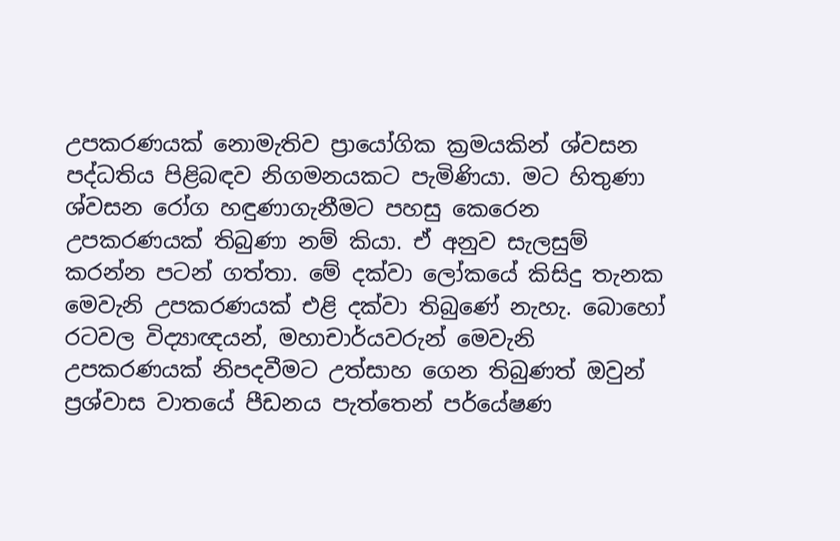උපකරණයක් නොමැතිව ප්‍රායෝගික ක්‍රමයකින් ශ්වසන පද්ධතිය පිළිබඳව නිගමනයකට පැමිණියා. මට හිතුණා ශ්වසන රෝග හඳුණාගැනීමට පහසු කෙරෙන උපකරණයක් තිබුණා නම් කියා. ඒ අනුව සැලසුම් කරන්න පටන් ගත්තා. මේ දක්වා ලෝකයේ කිසිදු තැනක මෙවැනි උපකරණයක් එළි දක්වා තිබුණේ නැහැ. බොහෝ රටවල විද්‍යාඥයන්, මහාචාර්යවරුන් මෙවැනි උපකරණයක් නිපදවීමට උත්සාහ ගෙන තිබුණත් ඔවුන් ප්‍රශ්වාස වාතයේ පීඩනය පැත්තෙන් පර්යේෂණ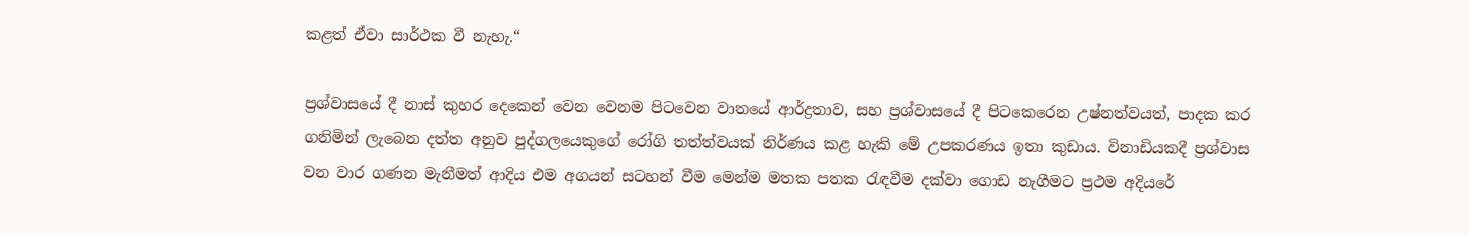කළත් ඒවා සාර්ථක වී නැහැ.“

ප්‍රශ්වාසයේ දී නාස් කුහර දෙකෙන් වෙන වෙනම පිටවෙන වාතයේ ආර්ද්‍රතාව, සහ ප්‍රශ්වාසයේ දී පිටකෙරෙන උෂ්නත්වයත්, පාදක කර ගනිමින් ලැබෙන දත්ත අනුව පුද්ගලයෙකුගේ රෝගි තත්ත්වයක් නිර්ණය කළ හැකි මේ උපකරණය ඉතා කුඩාය. විනාඩියකදී ප්‍රශ්වාස වන වාර ගණන මැනීමත් ආදිය එම අගයන් සටහන් වීම මෙන්ම මතක පතක රැඳවීම දක්වා ගොඩ නැගීමට ප්‍රථම අදියරේ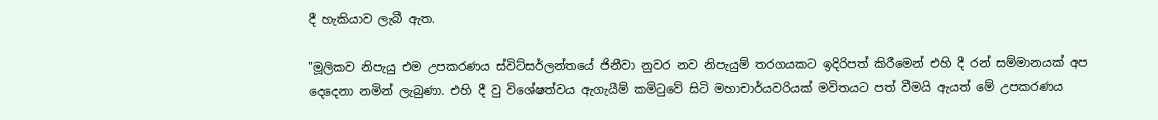දී හැකියාව ලැබී ඇත.

"මූලිකව නිපැයු එම උපකරණය ස්විට්සර්ලන්තයේ ජිනීවා නුවර නව නිපැයුම් තරගයකට ඉදිරිපත් කිරීමෙන් එහි දී රන් සම්මානයක් අප දෙදෙනා නමින් ලැබුණා. එහි දී වු විශේෂත්වය ඇගැයීම් කමිටුවේ සිටි මහාචාර්යවරියක් මවිතයට පත් වීමයි ඇයත් මේ උපකරණය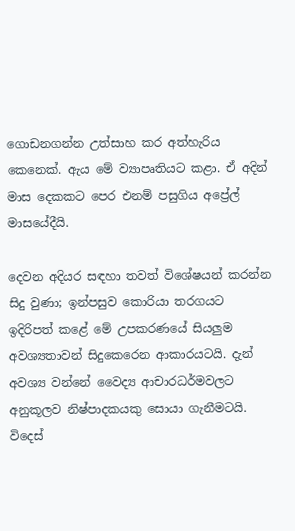ගොඩනගන්න උත්සාහ කර අත්හැරිය කෙනෙක්. ඇය මේ ව්‍යාපෘතියට කළා. ඒ අදින් මාස දෙකකට පෙර එනම් පසුගිය අප්‍රේල් මාසයේදීයි.

දෙවන අදියර සඳහා තවත් විශේෂයන් කරන්න සිදු වුණා; ඉන්පසුව කොරියා තරගයට ඉදිරිපත් කළේ මේ උපකරණයේ සියලුම අවශ්‍යතාවන් සිදුකෙරෙන ආකාරයටයි. දැන් අවශ්‍ය වන්නේ වෛද්‍ය ආචාරධර්මවලට අනුකූලව නිෂ්පාදකයකු සොයා ගැනීමටයි. විදෙස්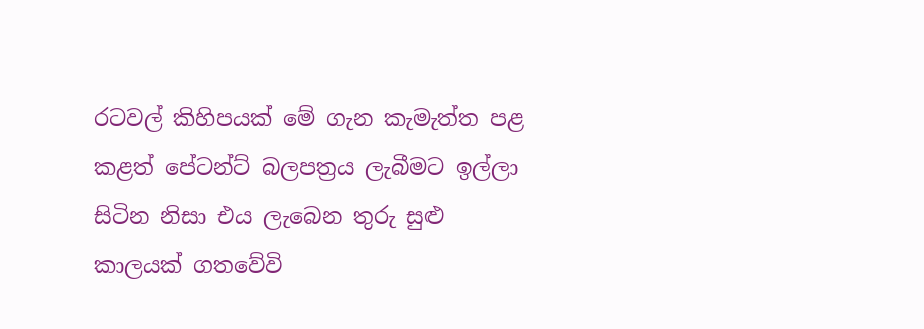රටවල් කිහිපයක් මේ ගැන කැමැත්ත පළ කළත් පේටන්ට් බලපත්‍රය ලැබීමට ඉල්ලා සිටින නිසා එය ලැබෙන තුරු සුළු කාලයක් ගතවේවි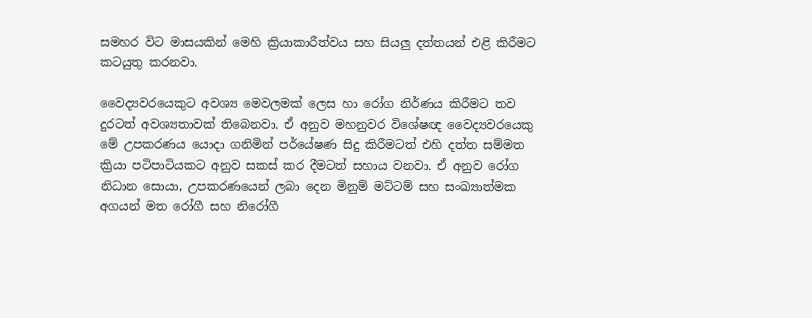සමහර විට මාසයකින් මෙහි ක්‍රියාකාරීත්වය සහ සියලු දත්තයන් එළි කිරීමට කටයුතු කරනවා.

වෛද්‍යවරයෙකුට අවශ්‍ය මෙවලමක් ලෙස හා රෝග නිර්ණය කිරීමට තව දුරටත් අවශ්‍යතාවක් තිබෙනවා. ඒ අනුව මහනුවර විශේෂඥ වෛද්‍යවරයෙකු මේ උපකරණය යොදා ගනිමින් පර්යේෂණ සිදු කිරීමටත් එහි දත්ත සම්මත ක්‍රියා පටිපාටියකට අනුව සකස් කර දීමටත් සහාය වනවා. ඒ අනුව රෝග නිධාන සොයා, උපකරණයෙන් ලබා දෙන මිනුම් මට්ටම් සහ සංඛ්‍යාත්මක අගයන් මත රෝගී සහ නිරෝගී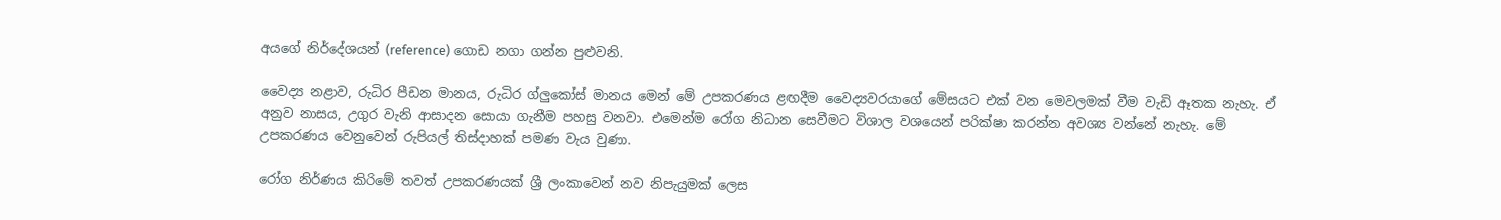අයගේ නිර්දේශයන් (reference) ගොඩ නගා ගන්න පුළුවනි.

වෛද්‍ය නළාව, රුධිර පීඩන මානය, රුධිර ග්ලුකෝස් මානය මෙන් මේ උපකරණය ළඟදීම වෛද්‍යවරයාගේ මේසයට එක් වන මෙවලමක් වීම වැඩි ඈතක නැහැ. ඒ අනුව නාසය, උගුර වැනි ආසාදන සොයා ගැනීම පහසු වනවා. එමෙන්ම රෝග නිධාන සෙවීමට විශාල වශයෙන් පරික්ෂා කරන්න අවශ්‍ය වන්නේ නැහැ. මේ උපකරණය වෙනුවෙන් රුපියල් තිස්දාහක් පමණ වැය වුණා.

රෝග නිර්ණය කිරිමේ තවත් උපකරණයක් ශ්‍රී ලංකාවෙන් නව නිපැයුමක් ලෙස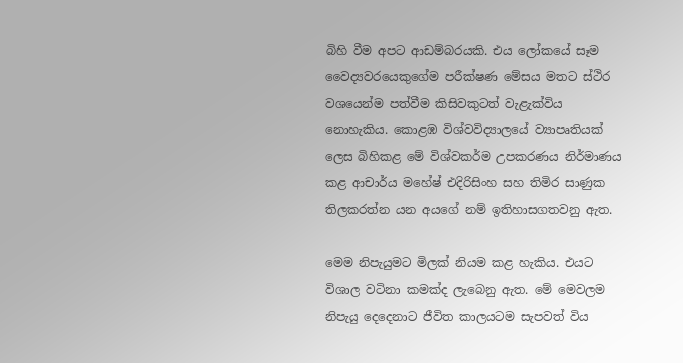බිහි වීම අපට ආඩම්බරයකි. එය ලෝකයේ සෑම වෛද්‍යවරයෙකුගේම පරීක්ෂණ මේසය මතට ස්ථිර වශයෙන්ම පත්වීම කිසිවකුටත් වැළැක්විය නොහැකිය. කොළඹ විශ්වවිද්‍යාලයේ ව්‍යාපෘතියක් ලෙස බිහිකළ මේ විශ්වකර්ම උපකරණය නිර්මාණය කළ ආචාර්ය මහේෂ් එදිරිසිංහ සහ තිමිර සාණුක තිලකරත්න යන අයගේ නම් ඉතිහාසගතවනු ඇත.

මෙම නිපැයුමට මිලක් නියම කළ හැකිය. එයට විශාල වටිනා කමක්ද ලැබෙනු ඇත. මේ මෙවලම නිපැයු දෙදෙනාට ජීවිත කාලයටම සැපවත් විය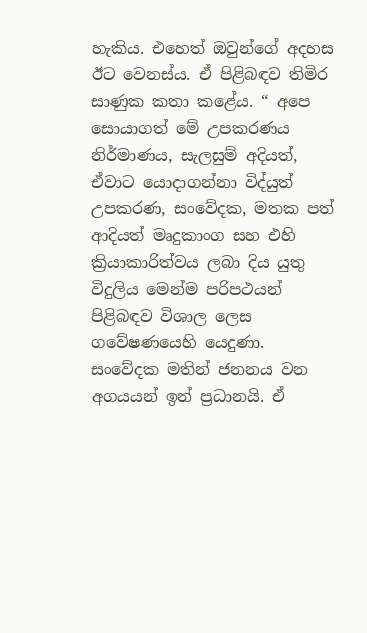හැකිය. එහෙත් ඔවුන්ගේ අදහස ඊට වෙනස්ය. ඒ පිළිබඳව තිමිර සාණුක කතා කළේය. “ අපෙ සොයාගත් මේ උපකරණය නිර්මාණය, සැලසුම් අදියත්, ඒවාට යොදාගන්නා විද්යුත් උපකරණ, සංවේදක, මතක පත් ආදියත් මෘදුකාංග සහ එහි ක්‍රියාකාරිත්වය ලබා දිය යුතු විදුලිය මෙන්ම පරිපථයන් පිළිබඳව විශාල ලෙස ගවේෂණයෙහි යෙදුණා. සංවේදක මතින් ජනනය වන අගයයන් ඉන් ප්‍රධානයි. ඒ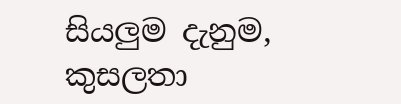සියලුම දැනුම, කුසලතා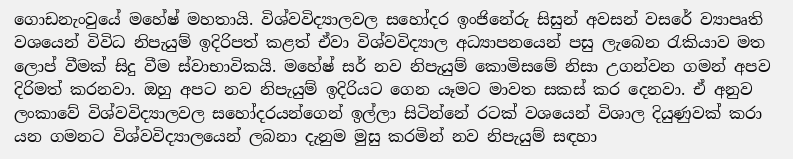ගොඩනැංවුයේ මහේෂ් මහතායි. විශ්වවිද්‍යාලවල සහෝදර ඉංජිනේරු සිසුන් අවසන් වසරේ ව්‍යාපෘති වශයෙන් විවිධ නිපැයුම් ඉදිරිපත් කළත් ඒවා විශ්වවිද්‍යාල අධ්‍යාපනයෙන් පසු ලැබෙන රැකියාව මත ලොප් වීමක් සිදු වීම ස්වාභාවිකයි. මහේෂ් සර් නව නිපැයුම් කොමිසමේ නිසා උගන්වන ගමන් අපව දිරිමත් කරනවා. ඔහු අපට නව නිපැයුම් ඉදිරියට ගෙන යෑමට මාවත සකස් කර දෙනවා. ඒ අනුව ලංකාවේ විශ්වවිද්‍යාලවල සහෝදරයන්ගෙන් ඉල්ලා සිටින්නේ රටක් වශයෙන් විශාල දියුණුවක් කරා යන ගමනට විශ්වවිද්‍යාලයෙන් ලබනා දැනුම මුසු කරමින් නව නිපැයුම් සඳහා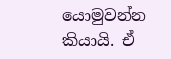යොමුවන්න කියායි. ඒ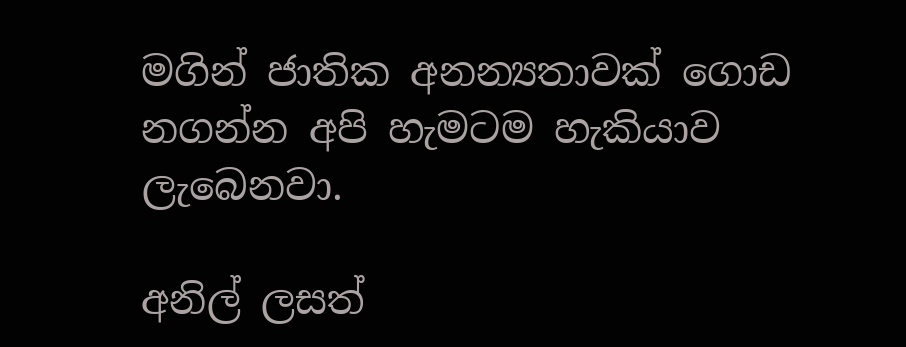මගින් ජාතික අනන්‍යතාවක් ගොඩ නගන්න අපි හැමටම හැකියාව ලැබෙනවා.

අනිල් ලසත්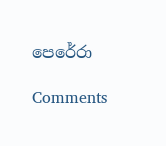පෙරේරා

Comments